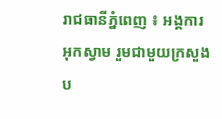រាជធានីភ្នំពេញ ៖ អង្គការអុកស្វាម រួមជាមួយក្រសួងប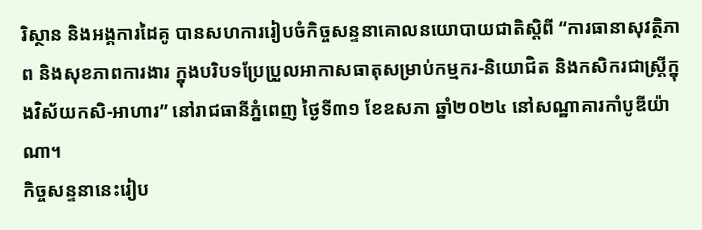រិស្ថាន និងអង្គការដៃគូ បានសហការរៀបចំកិច្ចសន្ទនាគោលនយោបាយជាតិស្តិពី “ការធានាសុវត្ថិភាព និងសុខភាពការងារ ក្នុងបរិបទប្រែប្រួលអាកាសធាតុសម្រាប់កម្មករ-និយោជិត និងកសិករជាស្ត្រីក្នុងវិស័យកសិ-អាហារ” នៅរាជធានីភ្នំពេញ ថ្ងៃទី៣១ ខែឧសភា ឆ្នាំ២០២៤ នៅសណ្ឋាគារកាំបូឌីយ៉ាណា។
កិច្ចសន្ទនានេះរៀប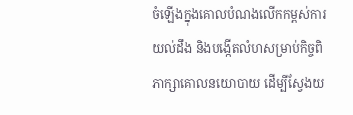ចំឡើងក្នុងគោលបំណងលើកកម្ពស់ការយល់ដឹង និងបង្កើតលំហសម្រាប់កិច្ចពិភាក្សាគោលនយោបាយ ដើម្បីស្វែងយ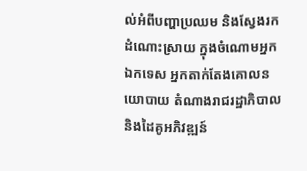ល់អំពីបញ្ហាប្រឈម និងស្វែងរកដំណោះស្រាយ ក្នុងចំណោមអ្នកឯកទេស អ្នកតាក់តែងគោលនយោបាយ តំណាងរាជរដ្ឋាភិបាល និងដៃគូអភិវឌ្ឍន៍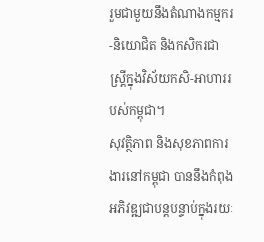រួមជាមួយនឹងតំណាងកម្មករ-និយោជិត និងកសិករជាស្ត្រីក្នុងវិស័យកសិ-អាហាររបស់កម្ពុជា។
សុវត្ថិភាព និងសុខភាពការងារនៅកម្ពុជា បាននឹងកំពុងអភិវឌ្ឍជាបន្តបន្ទាប់ក្នុងរយៈ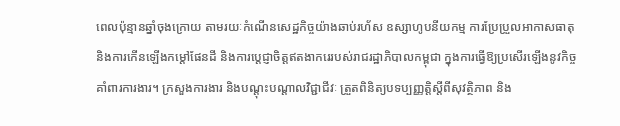ពេលប៉ុន្មានឆ្នាំចុងក្រោយ តាមរយៈកំណើនសេដ្ឋកិច្ចយ៉ាងឆាប់រហ័ស ឧស្សាហូបនីយកម្ម ការប្រែប្រួលអាកាសធាតុ និងការកើនឡើងកម្តៅផែនដី និងការប្តេជ្ញាចិត្តឥតងាករេរបស់រាជរដ្ឋាភិបាលកម្ពុជា ក្នុងការធ្វើឱ្យប្រសើរឡើងនូវកិច្ចគាំពារការងារ។ ក្រសួងការងារ និងបណ្តុះបណ្តាលវិជ្ជាជីវៈ ត្រួតពិនិត្យបទប្បញ្ញត្តិស្តីពីសុវត្ថិភាព និង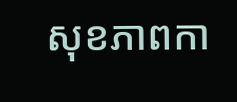សុខភាពកា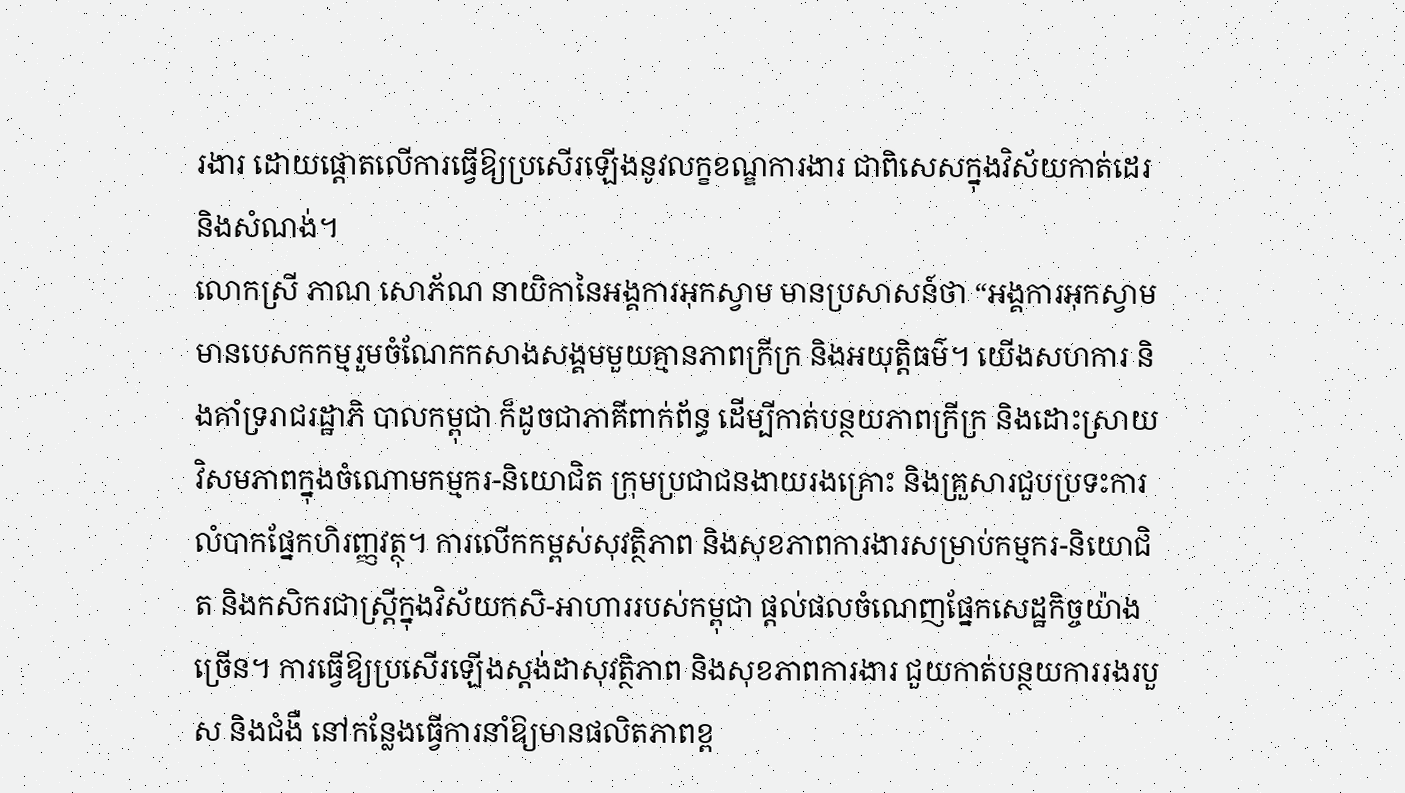រងារ ដោយផ្តោតលើការធ្វើឱ្យប្រសើរឡើងនូវលក្ខខណ្ឌការងារ ជាពិសេសក្នុងវិស័យកាត់ដេរ និងសំណង់។
លោកស្រី ភាណ សោភ័ណ នាយិកានៃអង្គការអុកស្វាម មានប្រសាសន៍ថា “អង្គការអុកស្វាម មានបេសកកម្មរួមចំណែកកសាងសង្គមមួយគ្មានភាពក្រីក្រ និងអយុត្តិធម៌។ យើងសហការ និងគាំទ្ររាជរដ្ឋាភិ បាលកម្ពុជា ក៏ដូចជាភាគីពាក់ព័ន្ធ ដើម្បីកាត់បន្ថយភាពក្រីក្រ និងដោះស្រាយវិសមភាពក្នុងចំណោមកម្មករ-និយោជិត ក្រុមប្រជាជនងាយរងគ្រោះ និងគ្រួសារជួបប្រទះការលំបាកផ្នែកហិរញ្ញវត្ថុ។ ការលើកកម្ពស់សុវត្ថិភាព និងសុខភាពការងារសម្រាប់កម្មករ-និយោជិត និងកសិករជាស្ត្រីក្នុងវិស័យកសិ-អាហាររបស់កម្ពុជា ផ្តល់ផលចំណេញផ្នែកសេដ្ឋកិច្ចយ៉ាងច្រើន។ ការធ្វើឱ្យប្រសើរឡើងស្តង់ដាសុវត្ថិភាព និងសុខភាពការងារ ជួយកាត់បន្ថយការរងរបួស និងជំងឺ នៅកន្លែងធ្វើការនាំឱ្យមានផលិតភាពខ្ព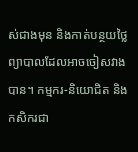ស់ជាងមុន និងកាត់បន្ថយថ្លៃព្យាបាលដែលអាចចៀសវាងបាន។ កម្មករ-និយោជិត និងកសិករជា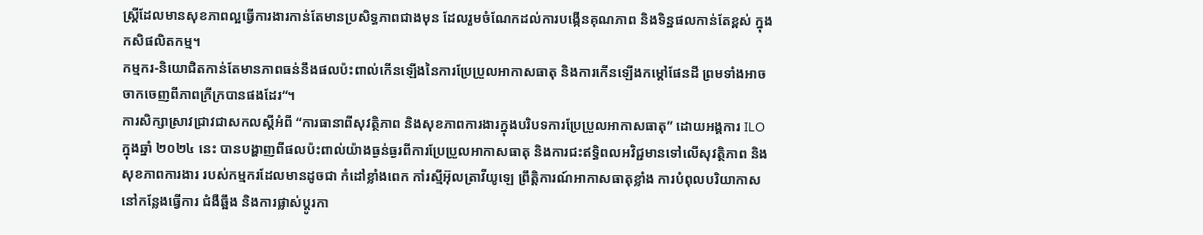ស្ត្រីដែលមានសុខភាពល្អធ្វើការងារកាន់តែមានប្រសិទ្ធភាពជាងមុន ដែលរួមចំណែកដល់ការបង្កើនគុណភាព និងទិន្នផលកាន់តែខ្ពស់ ក្នុងកសិផលិតកម្ម។
កម្មករ-និយោជិតកាន់តែមានភាពធន់នឹងផលប៉ះពាល់កើនឡើងនៃការប្រែប្រួលអាកាសធាតុ និងការកើនឡើងកម្តៅផែនដី ព្រមទាំងអាចចាកចេញពីភាពក្រីក្របានផងដែរ“។
ការសិក្សាស្រាវជ្រាវជាសកលស្តីអំពី “ការធានាពីសុវត្ថិភាព និងសុខភាពការងារក្នុងបរិបទការប្រែប្រួលអាកាសធាតុ” ដោយអង្គការ ILO ក្នុងឆ្នាំ ២០២៤ នេះ បានបង្ហាញពីផលប៉ះពាល់យ៉ាងធ្ងន់ធ្ងរពីការប្រែប្រួលអាកាសធាតុ និងការជះឥទ្ធិពលអវិជ្ជមានទៅលើសុវត្ថិភាព និងសុខភាពការងារ របស់កម្មករដែលមានដូចជា កំដៅខ្លាំងពេក កាំរស្មីអ៊ុលត្រាវីយូឡេ ព្រឹត្តិការណ៍អាកាសធាតុខ្លាំង ការបំពុលបរិយាកាសនៅកន្លែងធ្វើការ ជំងឺឆ្អឹង និងការផ្លាស់ប្តូរកា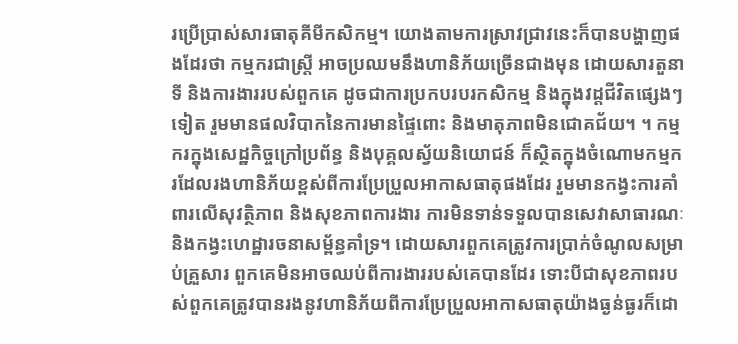រប្រើប្រាស់សារធាតុគីមីកសិកម្ម។ យោងតាមការស្រាវជ្រាវនេះក៏បានបង្ហាញផងដែរថា កម្មករជាស្ត្រី អាចប្រឈមនឹងហានិភ័យច្រើនជាងមុន ដោយសារតួនាទី និងការងាររបស់ពួកគេ ដូចជាការប្រកបរបរកសិកម្ម និងក្នុងវដ្តជីវិតផ្សេងៗទៀត រួមមានផលវិបាកនៃការមានផ្ទៃពោះ និងមាតុភាពមិនជោគជ័យ។ ។ កម្មករក្នុងសេដ្ឋកិច្ចក្រៅប្រព័ន្ធ និងបុគ្គលស្វ័យនិយោជន៍ ក៏ស្ថិតក្នុងចំណោមកម្មករដែលរងហានិភ័យខ្ពស់ពីការប្រែប្រួលអាកាសធាតុផងដែរ រួមមានកង្វះការគាំពារលើសុវត្ថិភាព និងសុខភាពការងារ ការមិនទាន់ទទួលបានសេវាសាធារណៈ និងកង្វះហេដ្ឋារចនាសម្ព័ន្ធគាំទ្រ។ ដោយសារពួកគេត្រូវការប្រាក់ចំណូលសម្រាប់គ្រួសារ ពួកគេមិនអាចឈប់ពីការងាររបស់គេបានដែរ ទោះបីជាសុខភាពរបស់ពួកគេត្រូវបានរងនូវហានិភ័យពីការប្រែប្រួលអាកាសធាតុយ៉ាងធ្ងន់ធ្ងរក៏ដោ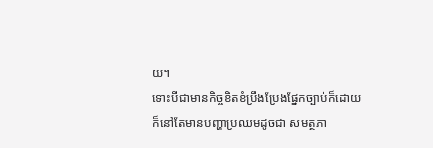យ។
ទោះបីជាមានកិច្ចខិតខំប្រឹងប្រែងផ្នែកច្បាប់ក៏ដោយ ក៏នៅតែមានបញ្ហាប្រឈមដូចជា សមត្ថភា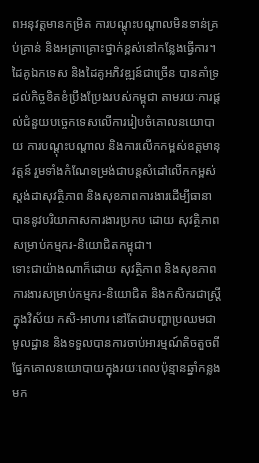ពអនុវត្តមានកម្រិត ការបណ្តុះបណ្តាលមិនទាន់គ្រប់គ្រាន់ និងអត្រាគ្រោះថ្នាក់ខ្ពស់នៅកន្លែងធ្វើការ។ ដៃគូឯកទេស និងដៃគូអភិវឌ្ឍន៍ជាច្រើន បានគាំទ្រដល់កិច្ចខិតខំប្រឹងប្រែងរបស់កម្ពុជា តាមរយៈការផ្តល់ជំនួយបច្ចេកទេសលើការរៀបចំគោលនយោបាយ ការបណ្តុះបណ្តាល និងការលើកកម្ពស់ឧត្តមានុវត្តន៍ រួមទាំងកំណែទម្រង់ជាបន្តសំដៅលើកកម្ពស់ស្តង់ដាសុវត្ថិភាព និងសុខភាពការងារដើម្បីធានាបាននូវបរិយាកាសការងារប្រកប ដោយ សុវត្ថិភាពសម្រាប់កម្មករ-និយោជិតកម្ពុជា។
ទោះជាយ៉ាងណាក៏ដោយ សុវត្ថិភាព និងសុខភាពការងារសម្រាប់កម្មករ-និយោជិត និងកសិករជាស្ត្រីក្នុងវិស័យ កសិ-អាហារ នៅតែជាបញ្ហាប្រឈមជាមូលដ្ឋាន និងទទួលបានការចាប់អារម្មណ៍តិចតួចពីផ្នែកគោលនយោបាយក្នុងរយៈពេលប៉ុន្មានឆ្នាំកន្លងមក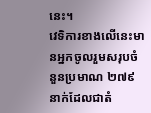នេះ។
វេទិការខាងលើនេះមានអ្នកចូលរួមសរុបចំនួនប្រមាណ ២៧៩ នាក់ដែលជាតំ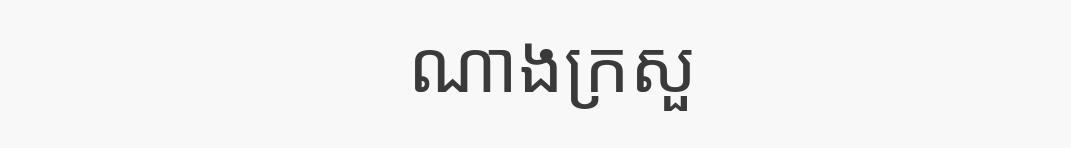ណាងក្រសួ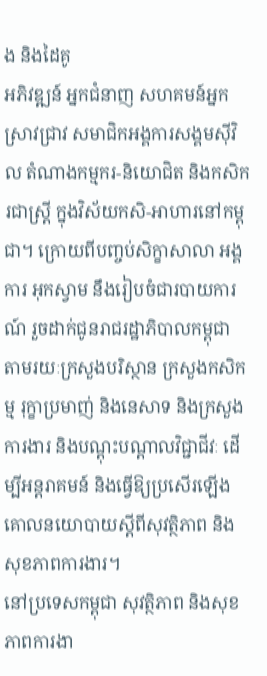ង និងដៃគូ
អភិវឌ្ឍន៍ អ្នកជំនាញ សហគមន៍អ្នកស្រាវជ្រាវ សមាជិកអង្គការសង្គមស៊ីវិល តំណាងកម្មករ-និយោជិត និងកសិករជាស្ត្រី ក្នុងវិស័យកសិ-អាហារនៅកម្ពុជា។ ក្រោយពីបញ្ចប់សិក្ខាសាលា អង្គការ អុកស្វាម នឹងរៀបចំជារបាយការណ៍ រួចដាក់ជូនរាជរដ្ឋាភិបាលកម្ពុជា តាមរយៈក្រសួងបរិស្ថាន ក្រសួងកសិកម្ម រុក្ខាប្រមាញ់ និងនេសាទ និងក្រសួងការងារ និងបណ្តុះបណ្តាលវិជ្ជាជីវៈ ដើម្បីអន្តរាគមន៍ និងធ្វើឱ្យប្រសើរឡើងគោលនយោបាយស្តីពីសុវត្ថិភាព និងសុខភាពការងារ។
នៅប្រទេសកម្ពុជា សុវត្ថិភាព និងសុខភាពការងា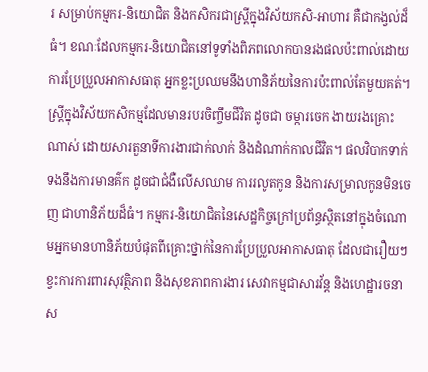រ សម្រាប់កម្មករ-និយោជិត និងកសិករជាស្ត្រីក្នុងវិស័យកសិ-អាហារ គឺជាកង្វល់ដ៏ធំ។ ខណៈដែលកម្មករ-និយោជិតនៅទូទាំងពិភពលោកបានរងផលប៉ះពាល់ដោយការប្រែប្រួលអាកាសធាតុ អ្នកខ្លះប្រឈមនឹងហានិភ័យនៃការប៉ះពាល់តែមួយគត់។ ស្ត្រីក្នុងវិស័យកសិកម្មដែលមានរបរចិញ្ចឹមជីវិត ដូចជា ចម្ការចេក ងាយរងគ្រោះណាស់ ដោយសារតួនាទីការងារជាក់លាក់ និងដំណាក់កាលជីវិត។ ផលវិបាកទាក់ទងនឹងការមានគ៌ក ដូចជាជំងឺលើសឈាម ការរលូតកូន និងការសម្រាលកូនមិនចេញ ជាហានិភ័យដ៏ធំ។ កម្មករ-និយោជិតនៃសេដ្ឋកិច្ចក្រៅប្រព័ន្ធស្ថិតនៅក្នុងចំណោមអ្នកមានហានិភ័យបំផុតពីគ្រោះថ្នាក់នៃការប្រែប្រួលអាកាសធាតុ ដែលជារឿយៗខ្វះការការពារសុវត្ថិភាព និងសុខភាពការងារ សេវាកម្មជាសារវ័ន្ត និងហេដ្ឋារចនាស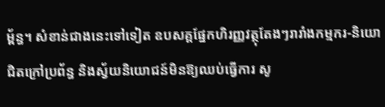ម្ព័ន្ធ។ សំខាន់ជាងនេះទៅទៀត ឧបសគ្គផ្នែកហិរញ្ញវត្ថុតែងៗរារាំងកម្មករ-និយោជិតក្រៅប្រព័ន្ធ និងស្វ័យនិយោជន៍មិនឱ្យឈប់ធ្វើការ សូ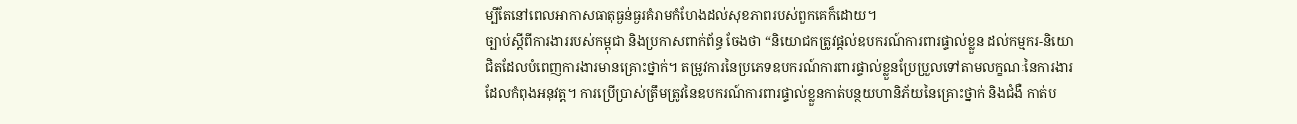ម្បីតែនៅពេលអាកាសធាតុធ្ងន់ធ្ងរគំរាមកំហែងដល់សុខភាពរបស់ពួកគេក៏ដោយ។
ច្បាប់ស្តីពីការងាររបស់កម្ពុជា និងប្រកាសពាក់ព័ន្ធ ចែងថា “និយោជកត្រូវផ្តល់ឧបករណ៍ការពារផ្ទាល់ខ្លួន ដល់កម្មករ-និយោជិតដែលបំពេញការងារមានគ្រោះថ្នាក់។ តម្រូវការនៃប្រភេទឧបករណ៍ការពារផ្ទាល់ខ្លួនប្រែប្រួលទៅតាមលក្ខណៈនៃការងារដែលកំពុងអនុវត្ត។ ការប្រើប្រាស់ត្រឹមត្រូវនៃឧបករណ៍ការពារផ្ទាល់ខ្លួនកាត់បន្ថយហានិភ័យនៃគ្រោះថ្នាក់ និងជំងឺ កាត់ប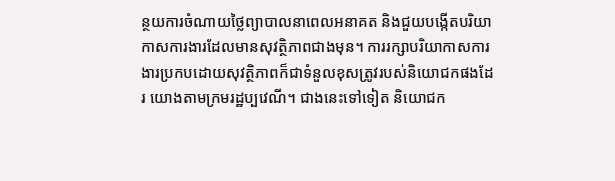ន្ថយការចំណាយថ្លៃព្យាបាលនាពេលអនាគត និងជួយបង្កើតបរិយាកាសការងារដែលមានសុវត្ថិភាពជាងមុន។ ការរក្សាបរិយាកាសការងារប្រកបដោយសុវត្ថិភាពក៏ជាទំនួលខុសត្រូវរបស់និយោជកផងដែរ យោងតាមក្រមរដ្ឋប្បវេណី។ ជាងនេះទៅទៀត និយោជក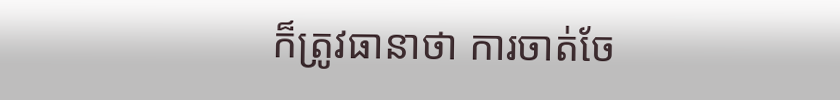ក៏ត្រូវធានាថា ការចាត់ចែ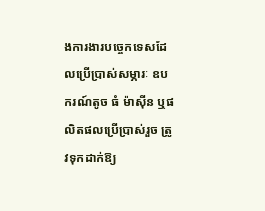ងការងារបច្ចេកទេសដែលប្រើប្រាស់សម្ភារៈ ឧបករណ៍តូច ធំ ម៉ាស៊ីន ឬផលិតផលប្រើប្រាស់រួច ត្រូវទុកដាក់ឱ្យ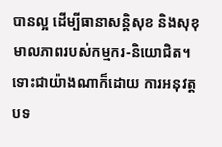បានល្អ ដើម្បីធានាសន្តិសុខ និងសុខុមាលភាពរបស់កម្មករ-និយោជិត។ ទោះជាយ៉ាងណាក៏ដោយ ការអនុវត្តបទ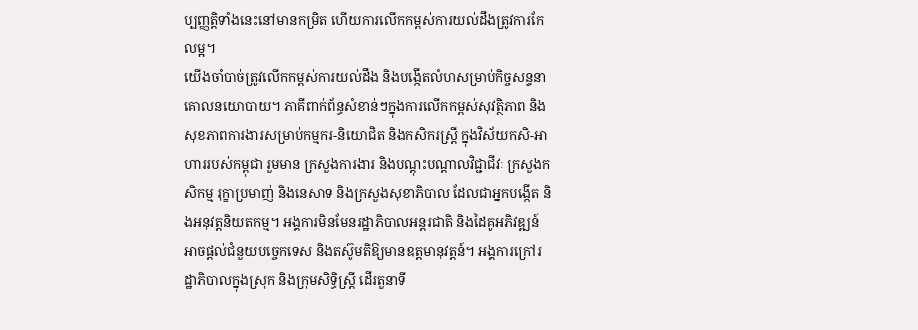ប្បញ្ញត្តិទាំងនេះនៅមានកម្រិត ហើយការលើកកម្ពស់ការយល់ដឹងត្រូវការកែលម្អ។
យើងចាំបាច់ត្រូវលើកកម្ពស់ការយល់ដឹង និងបង្កើតលំហសម្រាប់កិច្ចសន្ទនាគោលនយោបាយ។ ភាគីពាក់ព័ន្ធសំខាន់ៗក្នុងការលើកកម្ពស់សុវត្ថិភាព និងសុខភាពការងារសម្រាប់កម្មករ-និយោជិត និងកសិករស្ត្រី ក្នុងវិស័យកសិ-អាហាររបស់កម្ពុជា រួមមាន ក្រសួងការងារ និងបណ្តុះបណ្តាលវិជ្ជាជីវៈ ក្រសួងកសិកម្ម រុក្ខាប្រមាញ់ និងនេសាទ និងក្រសួងសុខាភិបាល ដែលជាអ្នកបង្កើត និងអនុវត្តនិយតកម្ម។ អង្គការមិនមែនរដ្ឋាភិបាលអន្តរជាតិ និងដៃគូអភិវឌ្ឍន៍ អាចផ្តល់ជំនួយបច្ចេកទេស និងតស៊ូមតិឱ្យមានឧត្តមានុវត្តន៍។ អង្គការក្រៅរដ្ឋាភិបាលក្នុងស្រុក និងក្រុមសិទ្ធិស្ត្រី ដើរតួនាទី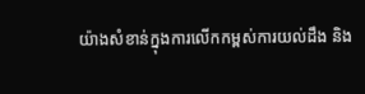យ៉ាងសំខាន់ក្នុងការលើកកម្ពស់ការយល់ដឹង និង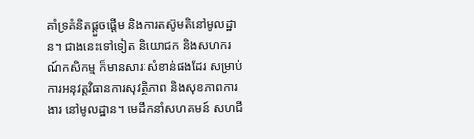គាំទ្រគំនិតផ្តួចផ្តើម និងការតស៊ូមតិនៅមូលដ្ឋាន។ ជាងនេះទៅទៀត និយោជក និងសហករណ៍កសិកម្ម ក៏មានសារៈសំខាន់ផងដែរ សម្រាប់ការអនុវត្តវិធានការសុវត្ថិភាព និងសុខភាពការងារ នៅមូលដ្ឋាន។ មេដឹកនាំសហគមន៍ សហជី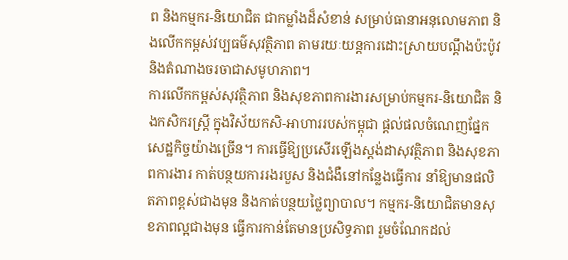ព និងកម្មករ-និយោជិត ជាកម្លាំងដ៏សំខាន់ សម្រាប់ធានាអនុលោមភាព និងលើកកម្ពស់វប្បធម៌សុវត្ថិភាព តាមរយៈយន្តការដោះស្រាយបណ្តឹងប៉ះប៉ូវ និងតំណាងចរចាជាសមូហភាព។
ការលើកកម្ពស់សុវត្ថិភាព និងសុខភាពការងារសម្រាប់កម្មករ-និយោជិត និងកសិករស្ត្រី ក្នុងវិស័យកសិ-អាហាររបស់កម្ពុជា ផ្តល់ផលចំណេញផ្នែកសេដ្ឋកិច្ចយ៉ាងច្រើន។ ការធ្វើឱ្យប្រសើរឡើងស្តង់ដាសុវត្ថិភាព និងសុខភាពការងារ កាត់បន្ថយការរងរបួស និងជំងឺនៅកន្លែងធ្វើការ នាំឱ្យមានផលិតភាពខ្ពស់ជាងមុន និងកាត់បន្ថយថ្លៃព្យាបាល។ កម្មករ-និយោជិតមានសុខភាពល្អជាងមុន ធ្វើការកាន់តែមានប្រសិទ្ធភាព រួមចំណែកដល់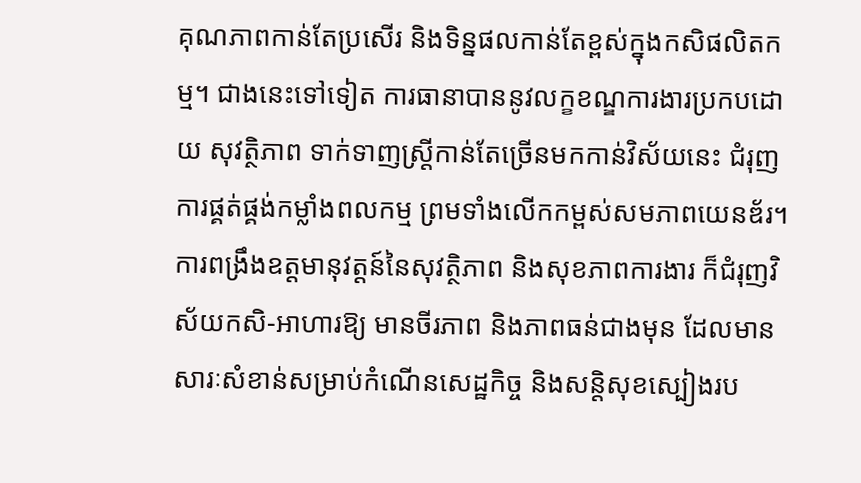គុណភាពកាន់តែប្រសើរ និងទិន្នផលកាន់តែខ្ពស់ក្នុងកសិផលិតកម្ម។ ជាងនេះទៅទៀត ការធានាបាននូវលក្ខខណ្ឌការងារប្រកបដោយ សុវត្ថិភាព ទាក់ទាញស្ត្រីកាន់តែច្រើនមកកាន់វិស័យនេះ ជំរុញការផ្គត់ផ្គង់កម្លាំងពលកម្ម ព្រមទាំងលើកកម្ពស់សមភាពយេនឌ័រ។ ការពង្រឹងឧត្តមានុវត្តន៍នៃសុវត្ថិភាព និងសុខភាពការងារ ក៏ជំរុញវិស័យកសិ-អាហារឱ្យ មានចីរភាព និងភាពធន់ជាងមុន ដែលមានសារៈសំខាន់សម្រាប់កំណើនសេដ្ឋកិច្ច និងសន្តិសុខស្បៀងរប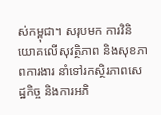ស់កម្ពុជា។ សរុបមក ការវិនិយោគលើសុវត្ថិភាព និងសុខភាពការងារ នាំទៅរកស្ថិរភាពសេដ្ឋកិច្ច និងការអភិ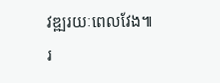វឌ្ឍរយៈពេលវែង៕ រ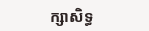ក្សាសិទ្ធ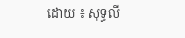ដោយ ៖ សុទ្ធលី